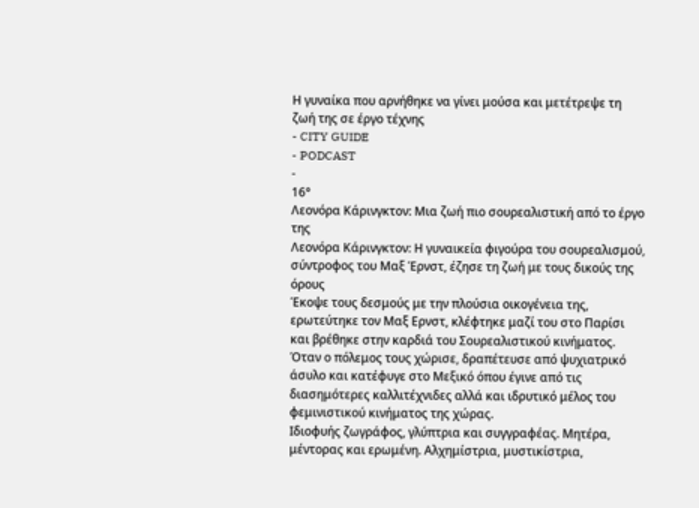Η γυναίκα που αρνήθηκε να γίνει μούσα και μετέτρεψε τη ζωή της σε έργο τέχνης
- CITY GUIDE
- PODCAST
-
16°
Λεονόρα Κάρινγκτον: Μια ζωή πιο σουρεαλιστική από το έργο της
Λεονόρα Κάρινγκτον: Η γυναικεία φιγούρα του σουρεαλισμού, σύντροφος του Μαξ Έρνστ, έζησε τη ζωή με τους δικούς της όρους
Έκοψε τους δεσμούς με την πλούσια οικογένεια της, ερωτεύτηκε τον Μαξ Ερνστ, κλέφτηκε μαζί του στο Παρίσι και βρέθηκε στην καρδιά του Σουρεαλιστικού κινήματος. Όταν ο πόλεμος τους χώρισε, δραπέτευσε από ψυχιατρικό άσυλο και κατέφυγε στο Μεξικό όπου έγινε από τις διασημότερες καλλιτέχνιδες αλλά και ιδρυτικό μέλος του φεμινιστικού κινήματος της χώρας.
Ιδιοφυής ζωγράφος, γλύπτρια και συγγραφέας. Μητέρα, μέντορας και ερωμένη. Αλχημίστρια, μυστικίστρια,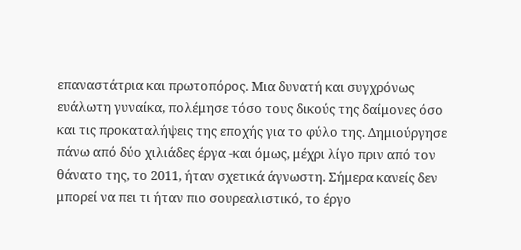επαναστάτρια και πρωτοπόρος. Μια δυνατή και συγχρόνως ευάλωτη γυναίκα, πολέμησε τόσο τους δικούς της δαίμονες όσο και τις προκαταλήψεις της εποχής για το φύλο της. Δημιούργησε πάνω από δύο χιλιάδες έργα -και όμως, μέχρι λίγο πριν από τον θάνατο της, το 2011, ήταν σχετικά άγνωστη. Σήμερα κανείς δεν μπορεί να πει τι ήταν πιο σουρεαλιστικό, το έργο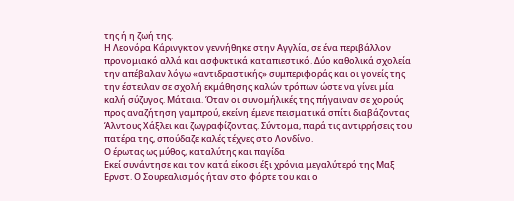της ή η ζωή της.
Η Λεονόρα Κάρινγκτον γεννήθηκε στην Αγγλία, σε ένα περιβάλλον προνομιακό αλλά και ασφυκτικά καταπιεστικό. Δύο καθολικά σχολεία την απέβαλαν λόγω «αντιδραστικής» συμπεριφοράς και οι γονείς της την έστειλαν σε σχολή εκμάθησης καλών τρόπων ώστε να γίνει μία καλή σύζυγος. Μάταια. Όταν οι συνομήλικές της πήγαιναν σε χορούς προς αναζήτηση γαμπρού, εκείνη έμενε πεισματικά σπίτι διαβάζοντας Άλντους Χάξλει και ζωγραφίζοντας. Σύντομα, παρά τις αντιρρήσεις του πατέρα της, σπούδαζε καλές τέχνες στο Λονδίνο.
Ο έρωτας ως μύθος, καταλύτης και παγίδα
Εκεί συνάντησε και τον κατά είκοσι έξι χρόνια μεγαλύτερό της Μαξ Ερνστ. Ο Σουρεαλισμός ήταν στο φόρτε του και ο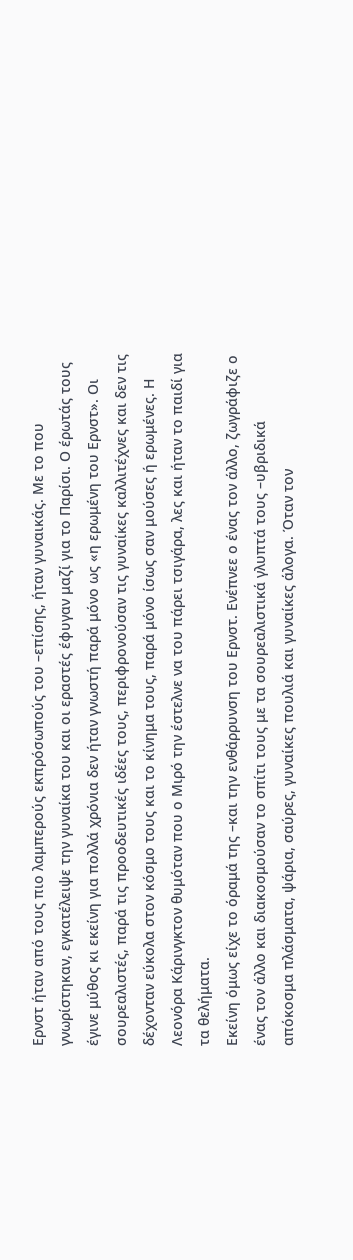Ερνστ ήταν από τους πιο λαμπερούς εκπρόσωπούς του –επίσης, ήταν γυναικάς. Με το που γνωρίστηκαν, εγκατέλειψε την γυναίκα του και οι εραστές έφυγαν μαζί για το Παρίσι. Ο έρωτάς τους έγινε μύθος κι εκείνη για πολλά χρόνια δεν ήταν γνωστή παρά μόνο ως «η ερωμένη του Ερνστ». Οι σουρεαλιστές, παρά τις προοδευτικές ιδέες τους, περιφρονούσαν τις γυναίκες καλλιτέχνες και δεν τις δέχονταν εύκολα στον κόσμο τους και το κίνημα τους, παρά μόνο ίσως σαν μούσες ή ερωμένες. Η Λεονόρα Κάρινγκτον θυμόταν που ο Μιρό την έστελνε να του πάρει τσιγάρα, λες και ήταν το παιδί για τα θελήματα.
Εκείνη όμως είχε το όραμά της –και την ενθάρρυνση του Ερνστ. Ενέπνεε ο ένας τον άλλο, ζωγράφιζε ο ένας τον άλλο και διακοσμούσαν το σπίτι τους με τα σουρεαλιστικά γλυπτά τους –υβριδικά απόκοσμα πλάσματα, ψάρια, σαύρες, γυναίκες πουλιά και γυναίκες άλογα. Όταν τον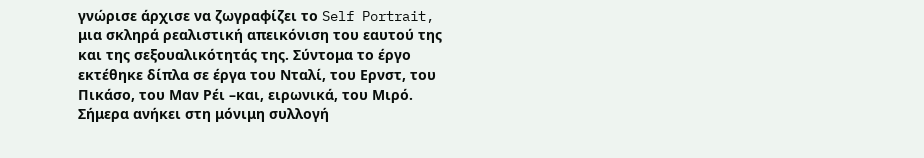γνώρισε άρχισε να ζωγραφίζει το Self Portrait, μια σκληρά ρεαλιστική απεικόνιση του εαυτού της και της σεξουαλικότητάς της. Σύντομα το έργο εκτέθηκε δίπλα σε έργα του Νταλί, του Ερνστ, του Πικάσο, του Μαν Ρέι –και, ειρωνικά, του Μιρό. Σήμερα ανήκει στη μόνιμη συλλογή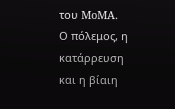του MoMA.
Ο πόλεμος, η κατάρρευση και η βίαιη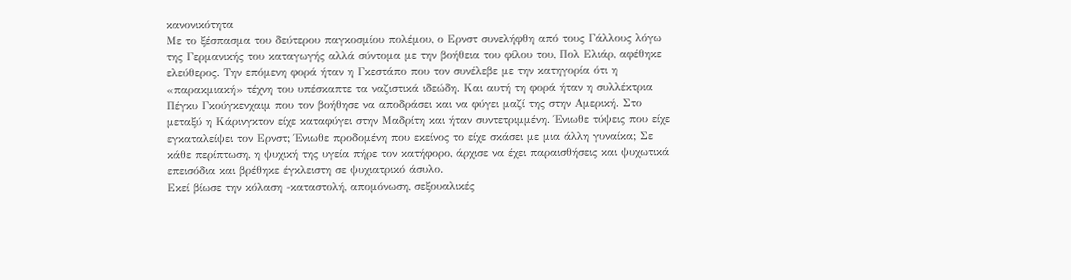κανονικότητα
Με το ξέσπασμα του δεύτερου παγκοσμίου πολέμου, ο Ερνστ συνελήφθη από τους Γάλλους λόγω της Γερμανικής του καταγωγής αλλά σύντομα με την βοήθεια του φίλου του, Πολ Ελιάρ, αφέθηκε ελεύθερος. Την επόμενη φορά ήταν η Γκεστάπο που τον συνέλεβε με την κατηγορία ότι η «παρακμιακή» τέχνη του υπέσκαπτε τα ναζιστικά ιδεώδη. Και αυτή τη φορά ήταν η συλλέκτρια Πέγκυ Γκούγκενχαιμ που τον βοήθησε να αποδράσει και να φύγει μαζί της στην Αμερική. Στο μεταξύ η Κάρινγκτον είχε καταφύγει στην Μαδρίτη και ήταν συντετριμμένη. Ένιωθε τύψεις που είχε εγκαταλείψει τον Ερνστ; Ένιωθε προδομένη που εκείνος το είχε σκάσει με μια άλλη γυναίκα; Σε κάθε περίπτωση, η ψυχική της υγεία πήρε τον κατήφορο, άρχισε να έχει παραισθήσεις και ψυχωτικά επεισόδια και βρέθηκε έγκλειστη σε ψυχιατρικό άσυλο.
Εκεί βίωσε την κόλαση -καταστολή, απομόνωση, σεξουαλικές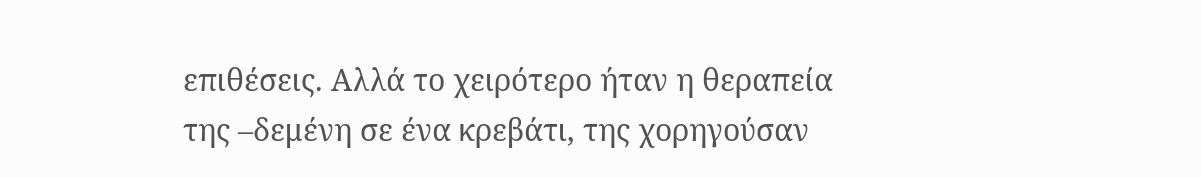επιθέσεις. Αλλά το χειρότερο ήταν η θεραπεία της –δεμένη σε ένα κρεβάτι, της χορηγούσαν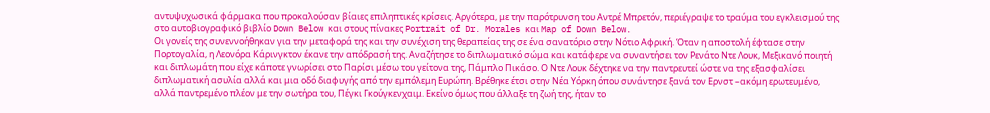αντυψυχωσικά φάρμακα που προκαλούσαν βίαιες επιληπτικές κρίσεις. Αργότερα, με την παρότρυνση του Αντρέ Μπρετόν, περιέγραψε το τραύμα του εγκλεισμού της στο αυτοβιογραφικό βιβλίο Down Below και στους πίνακες Portrait of Dr. Morales και Map of Down Below.
Οι γονείς της συνεννοήθηκαν για την μεταφορά της και την συνέχιση της θεραπείας της σε ένα σανατόριο στην Νότιο Αφρική. Όταν η αποστολή έφτασε στην Πορτογαλία, η Λεονόρα Κάρινγκτον έκανε την απόδρασή της. Αναζήτησε το διπλωματικό σώμα και κατάφερε να συναντήσει τον Ρενάτο Ντε Λουκ, Μεξικανό ποιητή και διπλωμάτη που είχε κάποτε γνωρίσει στο Παρίσι μέσω του γείτονα της, Πάμπλο Πικάσο. Ο Ντε Λουκ δέχτηκε να την παντρευτεί ώστε να της εξασφαλίσει διπλωματική ασυλία αλλά και μια οδό διαφυγής από την εμπόλεμη Ευρώπη. Βρέθηκε έτσι στην Νέα Υόρκη όπου συνάντησε ξανά τον Ερνστ –ακόμη ερωτευμένο, αλλά παντρεμένο πλέον με την σωτήρα του, Πέγκι Γκούγκενχαιμ. Εκείνο όμως που άλλαξε τη ζωή της, ήταν το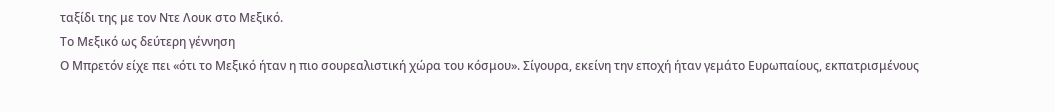ταξίδι της με τον Ντε Λουκ στο Μεξικό.
Το Μεξικό ως δεύτερη γέννηση
Ο Μπρετόν είχε πει «ότι το Μεξικό ήταν η πιο σουρεαλιστική χώρα του κόσμου». Σίγουρα, εκείνη την εποχή ήταν γεμάτο Ευρωπαίους, εκπατρισμένους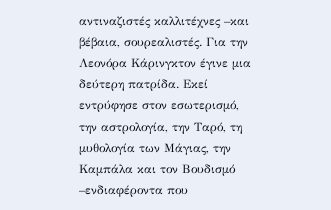αντιναζιστές καλλιτέχνες –και βέβαια, σουρεαλιστές. Για την Λεονόρα Κάρινγκτον έγινε μια δεύτερη πατρίδα. Εκεί εντρύφησε στον εσωτερισμό, την αστρολογία, την Ταρό, τη μυθολογία των Μάγιας, την Καμπάλα και τον Βουδισμό –ενδιαφέροντα που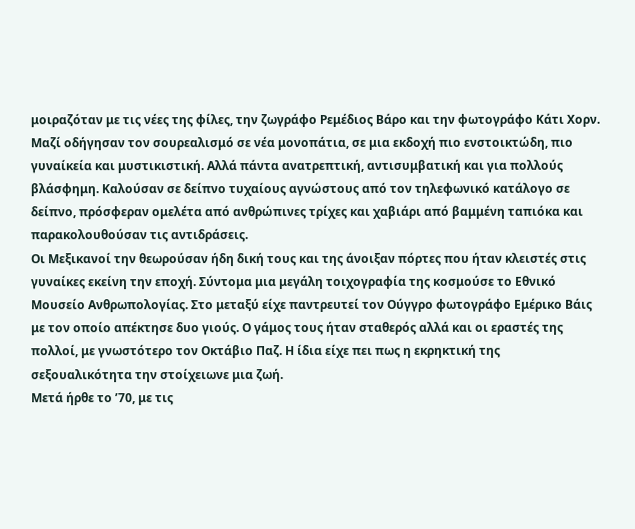μοιραζόταν με τις νέες της φίλες, την ζωγράφο Ρεμέδιος Βάρο και την φωτογράφο Κάτι Χορν. Μαζί οδήγησαν τον σουρεαλισμό σε νέα μονοπάτια, σε μια εκδοχή πιο ενστοικτώδη, πιο γυναίκεία και μυστικιστική. Αλλά πάντα ανατρεπτική, αντισυμβατική και για πολλούς βλάσφημη. Καλούσαν σε δείπνο τυχαίους αγνώστους από τον τηλεφωνικό κατάλογο σε δείπνο, πρόσφεραν ομελέτα από ανθρώπινες τρίχες και χαβιάρι από βαμμένη ταπιόκα και παρακολουθούσαν τις αντιδράσεις.
Οι Μεξικανοί την θεωρούσαν ήδη δική τους και της άνοιξαν πόρτες που ήταν κλειστές στις γυναίκες εκείνη την εποχή. Σύντομα μια μεγάλη τοιχογραφία της κοσμούσε το Εθνικό Μουσείο Ανθρωπολογίας. Στο μεταξύ είχε παντρευτεί τον Ούγγρο φωτογράφο Εμέρικο Βάις με τον οποίο απέκτησε δυο γιούς. Ο γάμος τους ήταν σταθερός αλλά και οι εραστές της πολλοί, με γνωστότερο τον Οκτάβιο Παζ. Η ίδια είχε πει πως η εκρηκτική της σεξουαλικότητα την στοίχειωνε μια ζωή.
Μετά ήρθε το ’70, με τις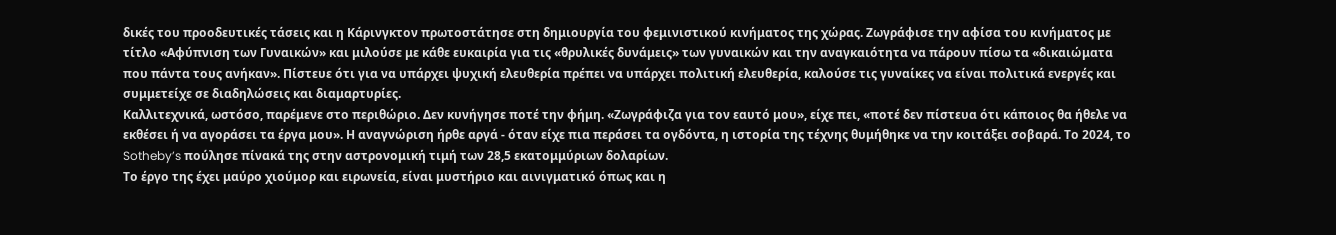δικές του προοδευτικές τάσεις και η Κάρινγκτον πρωτοστάτησε στη δημιουργία του φεμινιστικού κινήματος της χώρας. Ζωγράφισε την αφίσα του κινήματος με τίτλο «Αφύπνιση των Γυναικών» και μιλούσε με κάθε ευκαιρία για τις «θρυλικές δυνάμεις» των γυναικών και την αναγκαιότητα να πάρουν πίσω τα «δικαιώματα που πάντα τους ανήκαν». Πίστευε ότι για να υπάρχει ψυχική ελευθερία πρέπει να υπάρχει πολιτική ελευθερία, καλούσε τις γυναίκες να είναι πολιτικά ενεργές και συμμετείχε σε διαδηλώσεις και διαμαρτυρίες.
Καλλιτεχνικά, ωστόσο, παρέμενε στο περιθώριο. Δεν κυνήγησε ποτέ την φήμη. «Ζωγράφιζα για τον εαυτό μου», είχε πει, «ποτέ δεν πίστευα ότι κάποιος θα ήθελε να εκθέσει ή να αγοράσει τα έργα μου». Η αναγνώριση ήρθε αργά - όταν είχε πια περάσει τα ογδόντα, η ιστορία της τέχνης θυμήθηκε να την κοιτάξει σοβαρά. Το 2024, το Sotheby’s πούλησε πίνακά της στην αστρονομική τιμή των 28,5 εκατομμύριων δολαρίων.
Το έργο της έχει μαύρο χιούμορ και ειρωνεία, είναι μυστήριο και αινιγματικό όπως και η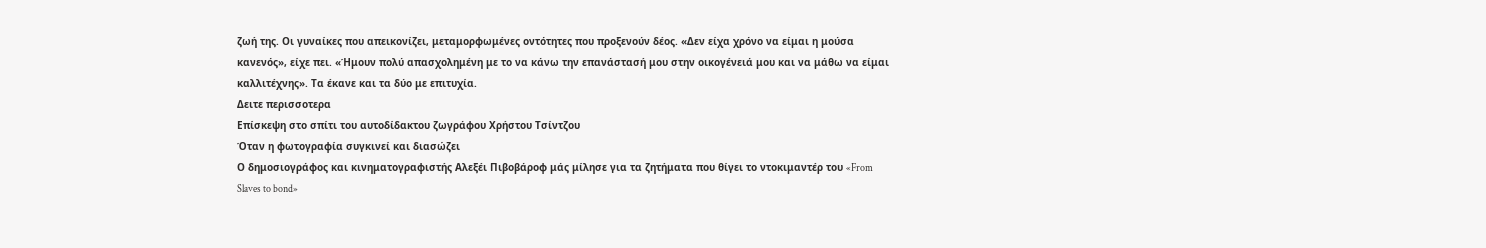ζωή της. Οι γυναίκες που απεικονίζει, μεταμορφωμένες οντότητες που προξενούν δέος. «Δεν είχα χρόνο να είμαι η μούσα κανενός», είχε πει. «Ήμουν πολύ απασχολημένη με το να κάνω την επανάστασή μου στην οικογένειά μου και να μάθω να είμαι καλλιτέχνης». Τα έκανε και τα δύο με επιτυχία.
Δειτε περισσοτερα
Επίσκεψη στο σπίτι του αυτοδίδακτου ζωγράφου Χρήστου Τσίντζου
Όταν η φωτογραφία συγκινεί και διασώζει
Ο δημοσιογράφος και κινηματογραφιστής Αλεξέι Πιβοβάροφ μάς μίλησε για τα ζητήματα που θίγει το ντοκιμαντέρ του «From Slaves to bond»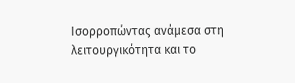Ισορροπώντας ανάμεσα στη λειτουργικότητα και το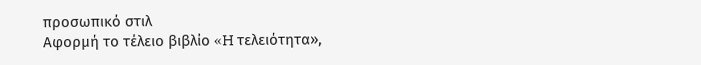προσωπικό στιλ
Αφορμή το τέλειο βιβλίο «H τελειότητα»,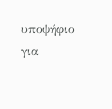υποψήφιο για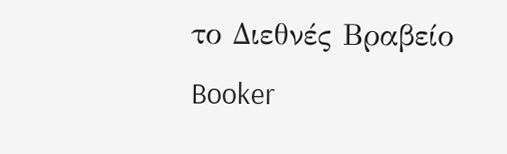το Διεθνές Βραβείο Booker